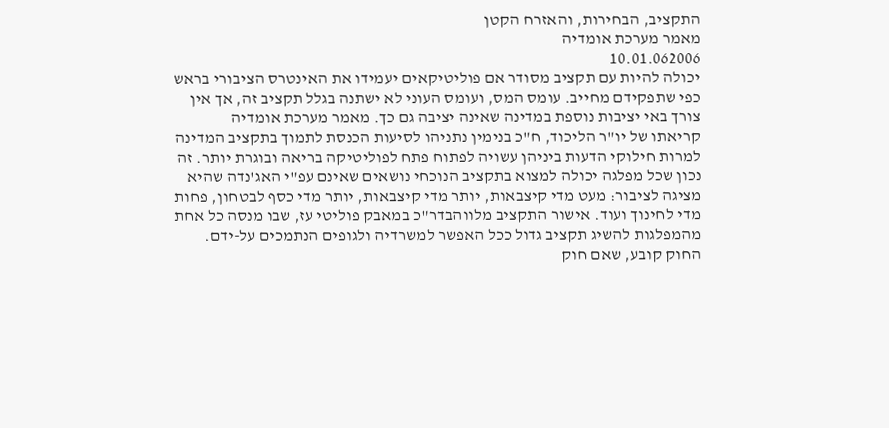התקציב, הבחירות, והאזרח הקטן
מאמר מערכת אומדיה
10.01.062006
יכולה להיות עם תקציב מסודר אם פוליטיקאים יעמידו את האינטרס הציבורי בראש כפי שתפקידם מחייב. עומס המס, ועומס העוני לא ישתנה בגלל תקציב זה, אך אין צורך באי יציבות נוספת במדינה שאינה יציבה גם כך. מאמר מערכת אומדיה
קריאתו של יו"ר הליכוד, ח"כ בנימין נתניהו לסיעות הכנסת לתמוך בתקציב המדינה למרות חילוקי הדעות ביניהן עשויה לפתוח פתח לפוליטיקה בריאה ובוגרת יותר. זה נכון שכל מפלגה יכולה למצוא בתקציב הנוכחי נושאים שאינם עפ"י האג'נדה שהיא מציגה לציבור: מעט מדי קיצבאות, יותר מדי קיצבאות, יותר מדי כסף לבטחון, פחות מדי לחינוך ועוד. אישור התקציב מלווהבדר"כ במאבק פוליטי עז, שבו מנסה כל אחת מהמפלגות להשיג תקציב גדול ככל האפשר למשרדיה ולגופים הנתמכים על-ידם.
החוק קובע, שאם חוק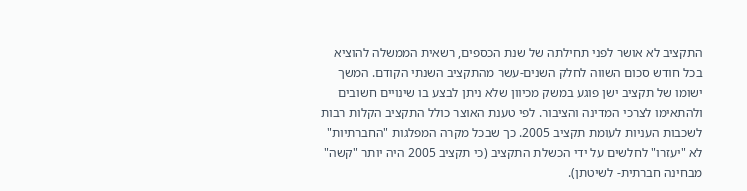התקציב לא אושר לפני תחילתה של שנת הכספים, רשאית הממשלה להוציא בכל חודש סכום השווה לחלק השנים-עשר מהתקציב השנתי הקודם. המשך ישומו של תקציב ישן פוגע במשק מכיוון שלא ניתן לבצע בו שינויים חשובים ולהתאימו לצרכי המדינה והציבור. לפי טענת האוצר כולל התקציב הקלות רבות לשכבות העניות לעומת תקציב 2005. כך שבכל מקרה המפלגות "החברתיות" לא "יעזרו" לחלשים על ידי הכשלת התקציב (כי תקציב 2005 היה יותר "קשה" מבחינה חברתית- לשיטתן).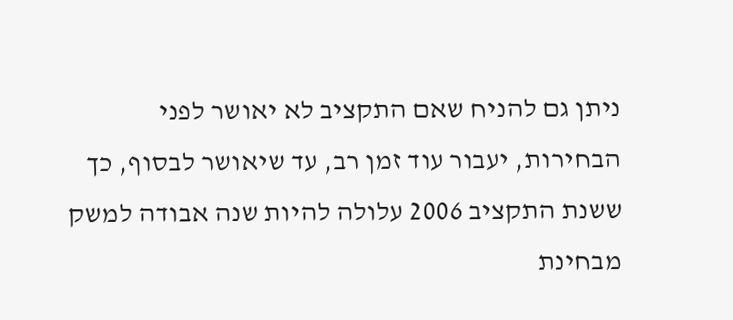ניתן גם להניח שאם התקציב לא יאושר לפני הבחירות, יעבור עוד זמן רב, עד שיאושר לבסוף, כך ששנת התקציב 2006 עלולה להיות שנה אבודה למשק מבחינת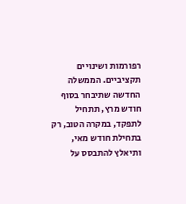רפורמות ושינויים תקציביים. הממשלה החדשה שתיבחר בסוף חודש מרץ, תתחיל לתפקד, במקרה הטוב, רק בתחילת חודש מאי, ותיאלץ להתבסס על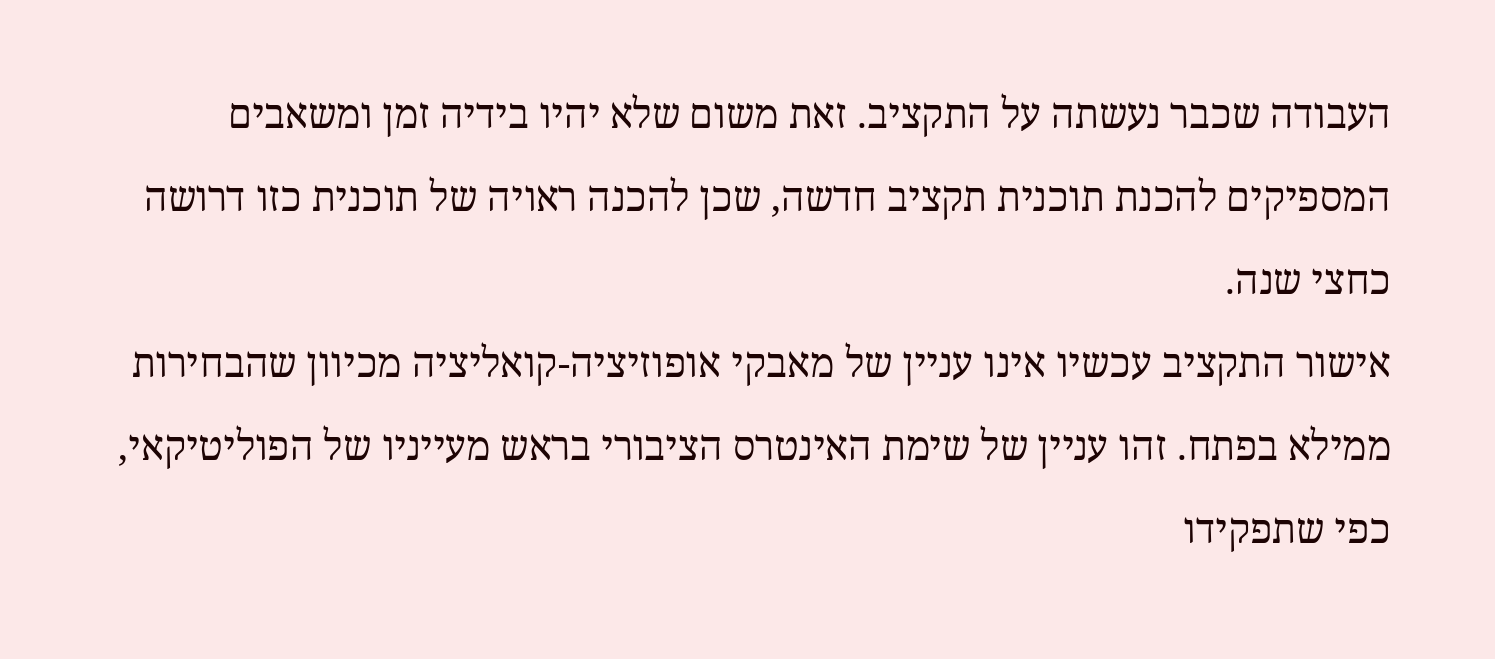העבודה שכבר נעשתה על התקציב. זאת משום שלא יהיו בידיה זמן ומשאבים המספיקים להכנת תוכנית תקציב חדשה, שכן להכנה ראויה של תוכנית כזו דרושה כחצי שנה.
אישור התקציב עכשיו אינו עניין של מאבקי אופוזיציה-קואליציה מכיוון שהבחירות ממילא בפתח. זהו עניין של שימת האינטרס הציבורי בראש מעייניו של הפוליטיקאי, כפי שתפקידו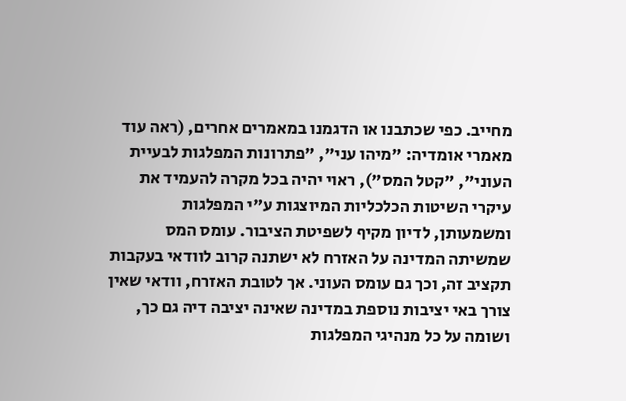מחייב. כפי שכתבנו או הדגמנו במאמרים אחרים, (ראה עוד מאמרי אומדיה: "מיהו עני", "פתרונות המפלגות לבעיית העוני", "קטל המס"), ראוי יהיה בכל מקרה להעמיד את עיקרי השיטות הכלכליות המיוצגות ע"י המפלגות ומשמעותן, לדיון מקיף לשפיטת הציבור. עומס המס שמשיתה המדינה על האזרח לא ישתנה קרוב לוודאי בעקבות תקציב זה, וכך גם עומס העוני. אך לטובת האזרח, וודאי שאין צורך באי יציבות נוספת במדינה שאינה יציבה דיה גם כך, ושומה על כל מנהיגי המפלגות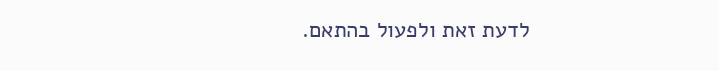לדעת זאת ולפעול בהתאם.